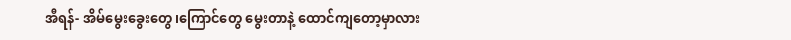အီရန်- အိမ်မွေးခွေးတွေ၊ကြောင်တွေ မွေးတာနဲ့ ထောင်ကျတော့မှာလား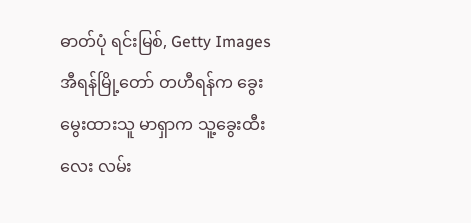ဓာတ်ပုံ ရင်းမြစ်, Getty Images
အီရန်မြို့တော် တဟီရန်က ခွေးမွေးထားသူ မာရှာက သူ့ခွေးထီးလေး လမ်း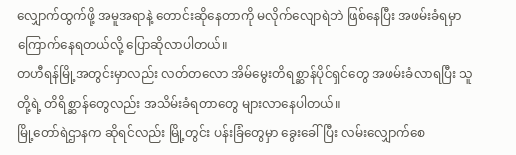လျှောက်ထွက်ဖို့ အမူအရာနဲ့ တောင်းဆိုနေတာကို မလိုက်လျောရဲဘဲ ဖြစ်နေပြီး အဖမ်းခံရမှာ ကြောက်နေရတယ်လို့ ပြောဆိုလာပါတယ်။
တဟီရန်မြို့အတွင်းမှာလည်း လတ်တလော အိမ်မွေးတိရစ္ဆာန်ပိုင်ရှင်တွေ အဖမ်းခံလာရပြီး သူတို့ရဲ့ တိရိစ္ဆာန်တွေလည်း အသိမ်းခံရတာတွေ များလာနေပါတယ်။
မြို့တော်ရဲဌာနက ဆိုရင်လည်း မြို့တွင်း ပန်းခြံတွေမှာ ခွေးခေါ်ပြီး လမ်းလျှောက်စေ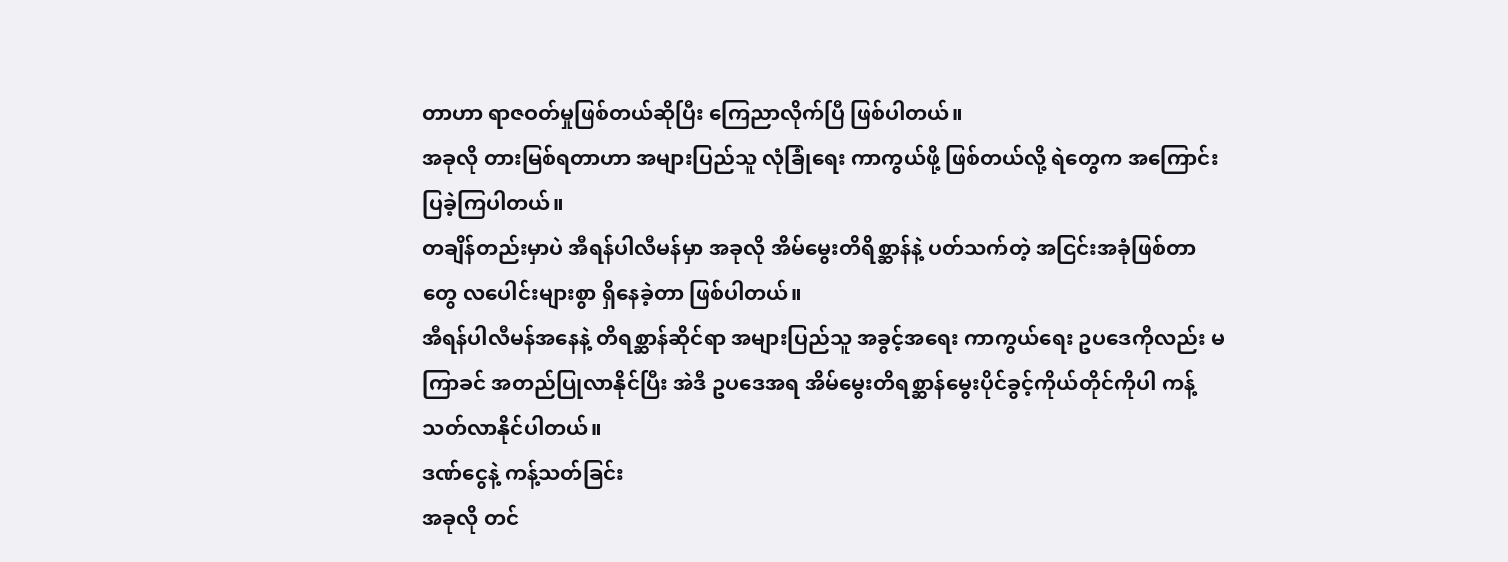တာဟာ ရာဇဝတ်မှုဖြစ်တယ်ဆိုပြီး ကြေညာလိုက်ပြီ ဖြစ်ပါတယ်။
အခုလို တားမြစ်ရတာဟာ အများပြည်သူ လုံခြုံရေး ကာကွယ်ဖို့ ဖြစ်တယ်လို့ ရဲတွေက အကြောင်းပြခဲ့ကြပါတယ်။
တချိန်တည်းမှာပဲ အီရန်ပါလီမန်မှာ အခုလို အိမ်မွေးတိရိစ္ဆာန်နဲ့ ပတ်သက်တဲ့ အငြင်းအခုံဖြစ်တာတွေ လပေါင်းများစွာ ရှိနေခဲ့တာ ဖြစ်ပါတယ်။
အီရန်ပါလီမန်အနေနဲ့ တိရစ္ဆာန်ဆိုင်ရာ အများပြည်သူ အခွင့်အရေး ကာကွယ်ရေး ဥပဒေကိုလည်း မကြာခင် အတည်ပြုလာနိုင်ပြီး အဲဒီ ဥပဒေအရ အိမ်မွေးတိရစ္ဆာန်မွေးပိုင်ခွင့်ကိုယ်တိုင်ကိုပါ ကန့်သတ်လာနိုင်ပါတယ်။
ဒဏ်ငွေနဲ့ ကန့်သတ်ခြင်း
အခုလို တင်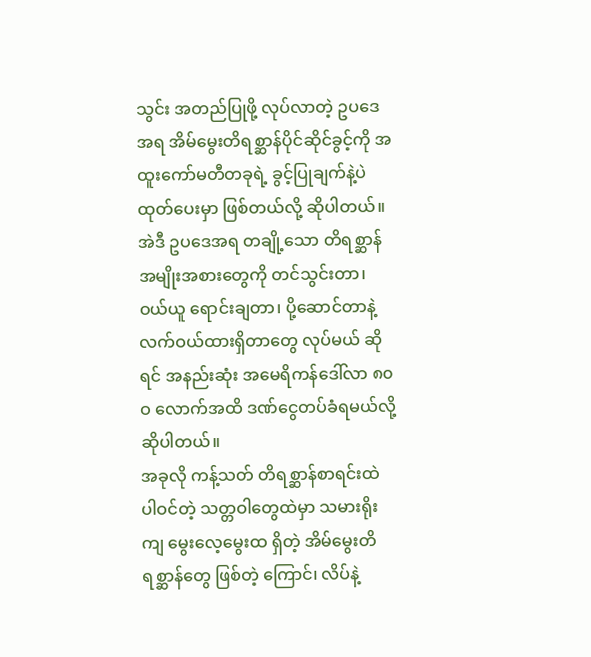သွင်း အတည်ပြုဖို့ လုပ်လာတဲ့ ဥပဒေအရ အိမ်မွေးတိရစ္ဆာန်ပိုင်ဆိုင်ခွင့်ကို အထူးကော်မတီတခုရဲ့ ခွင့်ပြုချက်နဲ့ပဲ ထုတ်ပေးမှာ ဖြစ်တယ်လို့ ဆိုပါတယ်။
အဲဒီ ဥပဒေအရ တချို့သော တိရစ္ဆာန်အမျိုးအစားတွေကို တင်သွင်းတာ၊ ဝယ်ယူ ရောင်းချတာ၊ ပို့ဆောင်တာနဲ့ လက်ဝယ်ထားရှိတာတွေ လုပ်မယ် ဆိုရင် အနည်းဆုံး အမေရိကန်ဒေါ်လာ ၈၀ဝ လောက်အထိ ဒဏ်ငွေတပ်ခံရမယ်လို့ ဆိုပါတယ်။
အခုလို ကန့်သတ် တိရစ္ဆာန်စာရင်းထဲ ပါဝင်တဲ့ သတ္တဝါတွေထဲမှာ သမားရိုးကျ မွေးလေ့မွေးထ ရှိတဲ့ အိမ်မွေးတိရစ္ဆာန်တွေ ဖြစ်တဲ့ ကြောင်၊ လိပ်နဲ့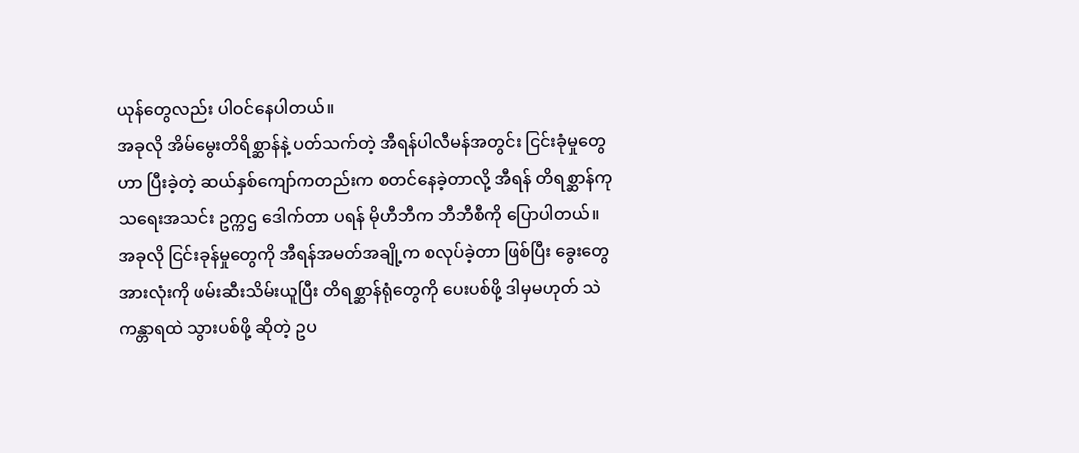ယုန်တွေလည်း ပါဝင်နေပါတယ်။
အခုလို အိမ်မွေးတိရိစ္ဆာန်နဲ့ ပတ်သက်တဲ့ အီရန်ပါလီမန်အတွင်း ငြင်းခုံမှုတွေဟာ ပြီးခဲ့တဲ့ ဆယ်နှစ်ကျော်ကတည်းက စတင်နေခဲ့တာလို့ အီရန် တိရစ္ဆာန်ကုသရေးအသင်း ဥက္ကဌ ဒေါက်တာ ပရန် မိုဟီဘီက ဘီဘီစီကို ပြောပါတယ်။
အခုလို ငြင်းခုန်မှုတွေကို အီရန်အမတ်အချို့က စလုပ်ခဲ့တာ ဖြစ်ပြီး ခွေးတွေအားလုံးကို ဖမ်းဆီးသိမ်းယူပြီး တိရစ္ဆာန်ရုံတွေကို ပေးပစ်ဖို့ ဒါမှမဟုတ် သဲကန္တာရထဲ သွားပစ်ဖို့ ဆိုတဲ့ ဥပ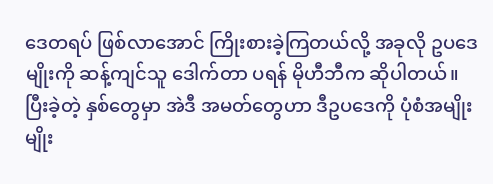ဒေတရပ် ဖြစ်လာအောင် ကြိုးစားခဲ့ကြတယ်လို့ အခုလို ဥပဒေမျိုးကို ဆန့်ကျင်သူ ဒေါက်တာ ပရန် မိုဟီဘီက ဆိုပါတယ်။
ပြီးခဲ့တဲ့ နှစ်တွေမှာ အဲဒီ အမတ်တွေဟာ ဒီဥပဒေကို ပုံစံအမျိုးမျိုး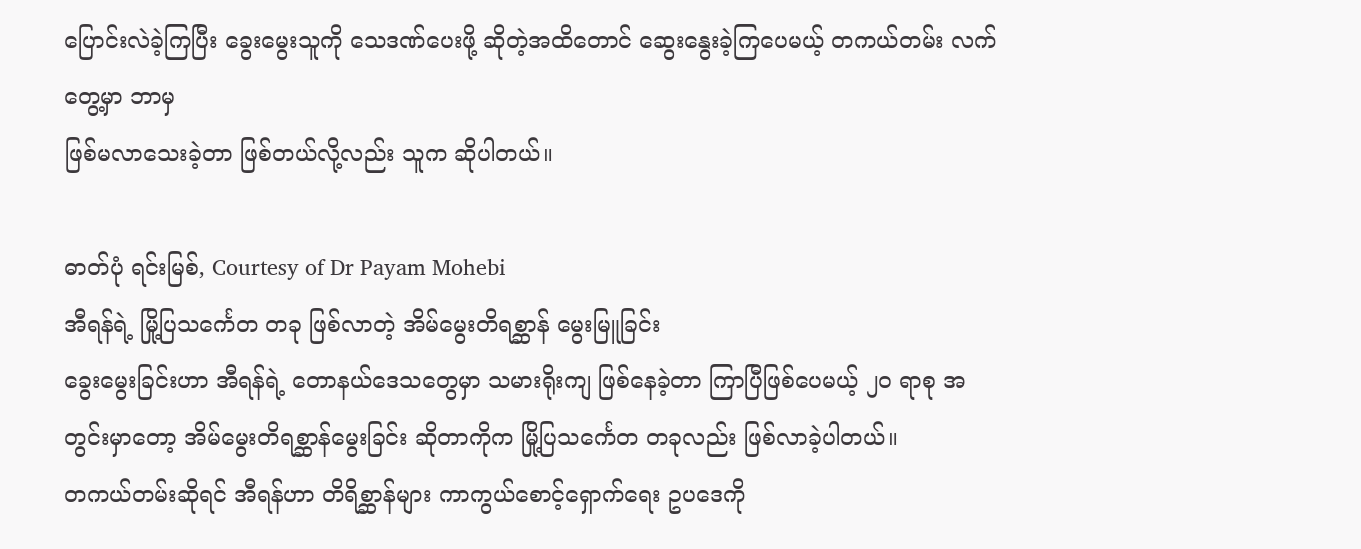ပြောင်းလဲခဲ့ကြပြီး ခွေးမွေးသူကို သေဒဏ်ပေးဖို့ ဆိုတဲ့အထိတောင် ဆွေးနွေးခဲ့ကြပေမယ့် တကယ်တမ်း လက်တွေ့မှာ ဘာမှ
ဖြစ်မလာသေးခဲ့တာ ဖြစ်တယ်လို့လည်း သူက ဆိုပါတယ်။

ဓာတ်ပုံ ရင်းမြစ်, Courtesy of Dr Payam Mohebi
အီရန်ရဲ့ မြို့ပြသင်္ကေတ တခု ဖြစ်လာတဲ့ အိမ်မွေးတိရစ္ဆာန် မွေးမြူခြင်း
ခွေးမွေးခြင်းဟာ အီရန်ရဲ့ တောနယ်ဒေသတွေမှာ သမားရိုးကျ ဖြစ်နေခဲ့တာ ကြာပြီဖြစ်ပေမယ့် ၂၀ ရာစု အတွင်းမှာတော့ အိမ်မွေးတိရစ္ဆာန်မွေးခြင်း ဆိုတာကိုက မြို့ပြသင်္ကေတ တခုလည်း ဖြစ်လာခဲ့ပါတယ်။
တကယ်တမ်းဆိုရင် အီရန်ဟာ တိရိစ္ဆာန်များ ကာကွယ်စောင့်ရှောက်ရေး ဥပဒေကို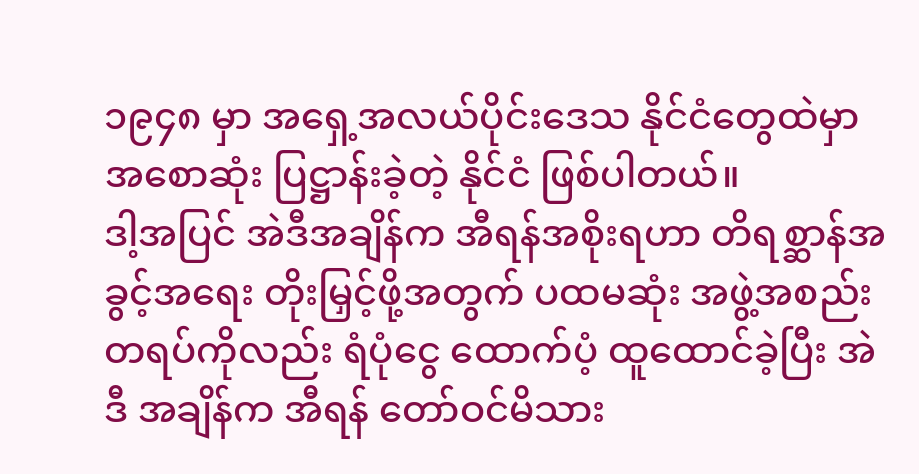၁၉၄၈ မှာ အရှေ့အလယ်ပိုင်းဒေသ နိုင်ငံတွေထဲမှာ အစောဆုံး ပြဋ္ဌာန်းခဲ့တဲ့ နိုင်ငံ ဖြစ်ပါတယ်။
ဒါ့အပြင် အဲဒီအချိန်က အီရန်အစိုးရဟာ တိရစ္ဆာန်အခွင့်အရေး တိုးမြှင့်ဖို့အတွက် ပထမဆုံး အဖွဲ့အစည်းတရပ်ကိုလည်း ရံပုံငွေ ထောက်ပံ့ ထူထောင်ခဲ့ပြီး အဲဒီ အချိန်က အီရန် တော်ဝင်မိသား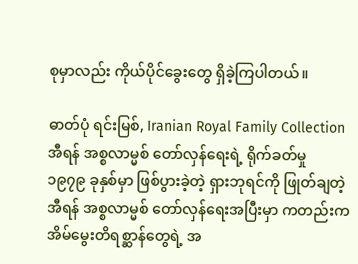စုမှာလည်း ကိုယ်ပိုင်ခွေးတွေ ရှိခဲ့ကြပါတယ်။

ဓာတ်ပုံ ရင်းမြစ်, Iranian Royal Family Collection
အီရန် အစ္စလာမ္မစ် တော်လှန်ရေးရဲ့ ရိုက်ခတ်မှု
၁၉၇၉ ခုနှစ်မှာ ဖြစ်ပွားခဲ့တဲ့ ရှားဘုရင်ကို ဖြုတ်ချတဲ့ အီရန် အစ္စလာမ္မစ် တော်လှန်ရေးအပြီးမှာ ကတည်းက အိမ်မွေးတိရစ္ဆာန်တွေရဲ့ အ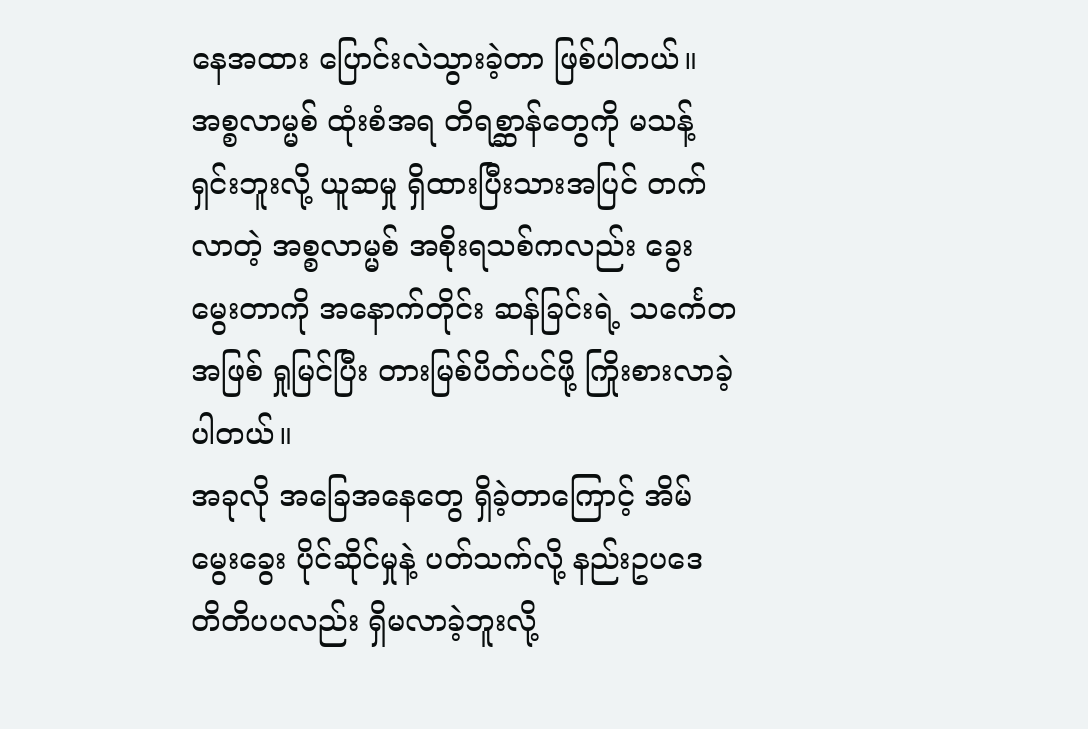နေအထား ပြောင်းလဲသွားခဲ့တာ ဖြစ်ပါတယ်။
အစ္စလာမ္မစ် ထုံးစံအရ တိရစ္ဆာန်တွေကို မသန့်ရှင်းဘူးလို့ ယူဆမှု ရှိထားပြီးသားအပြင် တက်လာတဲ့ အစ္စလာမ္မစ် အစိုးရသစ်ကလည်း ခွေးမွေးတာကို အနောက်တိုင်း ဆန်ခြင်းရဲ့ သင်္ကေတအဖြစ် ရှုမြင်ပြီး တားမြစ်ပိတ်ပင်ဖို့ ကြိုးစားလာခဲ့ပါတယ်။
အခုလို အခြေအနေတွေ ရှိခဲ့တာကြောင့် အိမ်မွေးခွေး ပိုင်ဆိုင်မှုနဲ့ ပတ်သက်လို့ နည်းဥပဒေ တိတိပပလည်း ရှိမလာခဲ့ဘူးလို့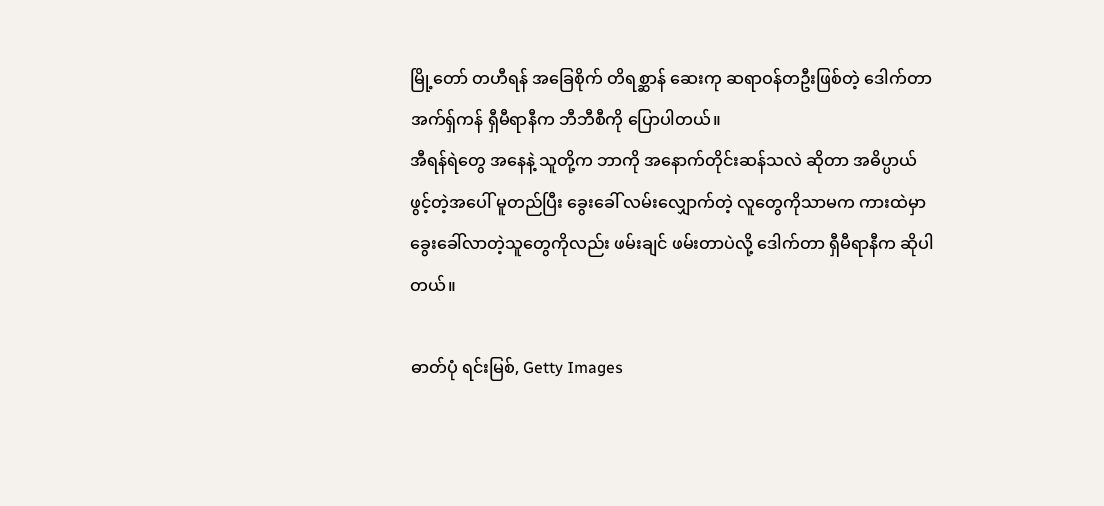မြို့တော် တဟီရန် အခြေစိုက် တိရစ္ဆာန် ဆေးကု ဆရာဝန်တဦးဖြစ်တဲ့ ဒေါက်တာ အက်ရှ်ကန် ရှီမီရာနီက ဘီဘီစီကို ပြောပါတယ်။
အီရန်ရဲတွေ အနေနဲ့ သူတို့က ဘာကို အနောက်တိုင်းဆန်သလဲ ဆိုတာ အဓိပ္ပာယ်ဖွင့်တဲ့အပေါ် မူတည်ပြီး ခွေးခေါ် လမ်းလျှောက်တဲ့ လူတွေကိုသာမက ကားထဲမှာ ခွေးခေါ်လာတဲ့သူတွေကိုလည်း ဖမ်းချင် ဖမ်းတာပဲလို့ ဒေါက်တာ ရှီမီရာနီက ဆိုပါတယ်။

ဓာတ်ပုံ ရင်းမြစ်, Getty Images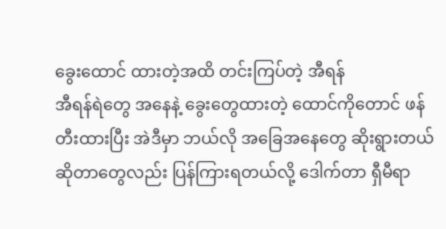ခွေးထောင် ထားတဲ့အထိ တင်းကြပ်တဲ့ အီရန်
အီရန်ရဲတွေ အနေနဲ့ ခွေးတွေထားတဲ့ ထောင်ကိုတောင် ဖန်တီးထားပြီး အဲဒီမှာ ဘယ်လို အခြေအနေတွေ ဆိုးရွားတယ်ဆိုတာတွေလည်း ပြန်ကြားရတယ်လို့ ဒေါက်တာ ရှီမီရာ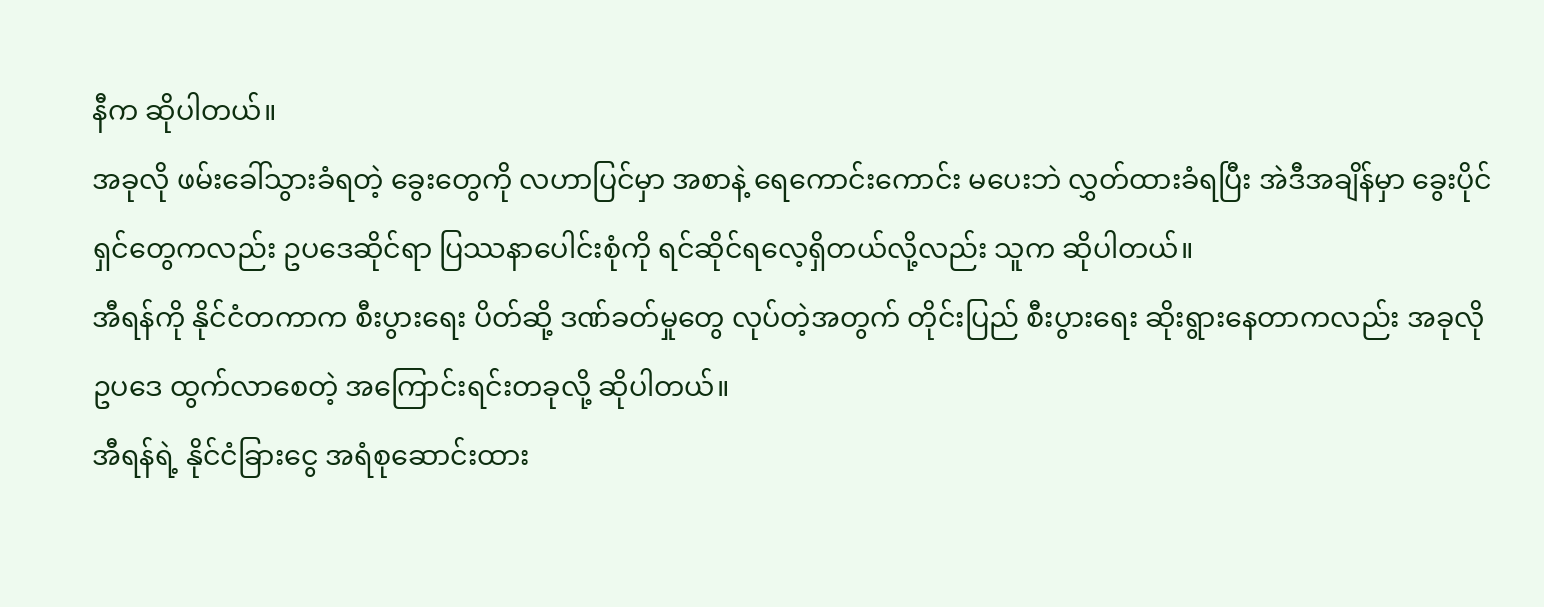နီက ဆိုပါတယ်။
အခုလို ဖမ်းခေါ်သွားခံရတဲ့ ခွေးတွေကို လဟာပြင်မှာ အစာနဲ့ ရေကောင်းကောင်း မပေးဘဲ လွှတ်ထားခံရပြီး အဲဒီအချိန်မှာ ခွေးပိုင်ရှင်တွေကလည်း ဥပဒေဆိုင်ရာ ပြဿနာပေါင်းစုံကို ရင်ဆိုင်ရလေ့ရှိတယ်လို့လည်း သူက ဆိုပါတယ်။
အီရန်ကို နိုင်ငံတကာက စီးပွားရေး ပိတ်ဆို့ ဒဏ်ခတ်မှုတွေ လုပ်တဲ့အတွက် တိုင်းပြည် စီးပွားရေး ဆိုးရွားနေတာကလည်း အခုလို ဥပဒေ ထွက်လာစေတဲ့ အကြောင်းရင်းတခုလို့ ဆိုပါတယ်။
အီရန်ရဲ့ နိုင်ငံခြားငွေ အရံစုဆောင်းထား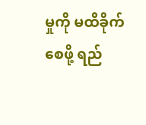မှုကို မထိခိုက်စေဖို့ ရည်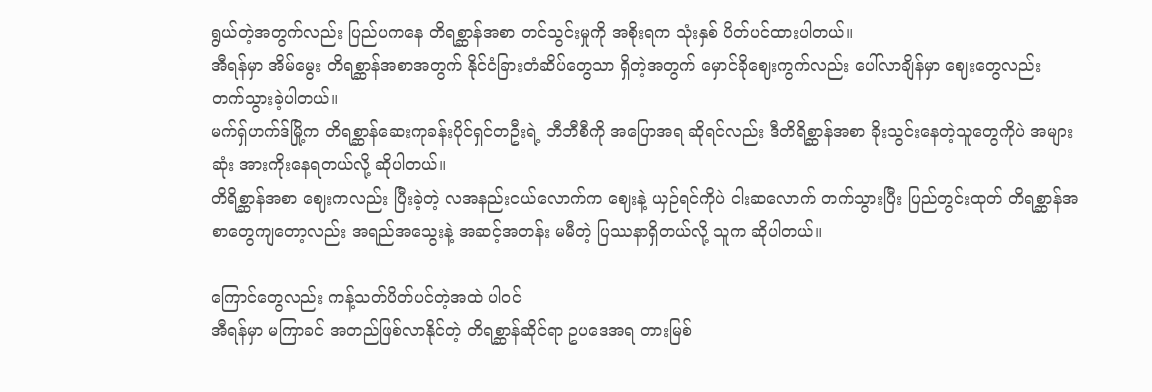ရွယ်တဲ့အတွက်လည်း ပြည်ပကနေ တိရစ္ဆာန်အစာ တင်သွင်းမှုကို အစိုးရက သုံးနှစ် ပိတ်ပင်ထားပါတယ်။
အီရန်မှာ အိမ်မွေး တိရစ္ဆာန်အစာအတွက် နိုင်ငံခြားတံဆိပ်တွေသာ ရှိတဲ့အတွက် မှောင်ခိုဈေးကွက်လည်း ပေါ်လာချိန်မှာ ဈေးတွေလည်း တက်သွားခဲ့ပါတယ်။
မက်ရှ်ဟက်ဒ်မြို့က တိရစ္ဆာန်ဆေးကုခန်းပိုင်ရှင်တဦးရဲ့ ဘီဘီစီကို အပြောအရ ဆိုရင်လည်း ဒီတိရိစ္ဆာန်အစာ ခိုးသွင်းနေတဲ့သူတွေကိုပဲ အများဆုံး အားကိုးနေရတယ်လို့ ဆိုပါတယ်။
တိရိစ္ဆာန်အစာ ဈေးကလည်း ပြီးခဲ့တဲ့ လအနည်းငယ်လောက်က ဈေးနဲ့ ယှဉ်ရင်ကိုပဲ ငါးဆလောက် တက်သွားပြီး ပြည်တွင်းထုတ် တိရစ္ဆာန်အစာတွေကျတော့လည်း အရည်အသွေးနဲ့ အဆင့်အတန်း မမီတဲ့ ပြဿနာရှိတယ်လို့ သူက ဆိုပါတယ်။

ကြောင်တွေလည်း ကန့်သတ်ပိတ်ပင်တဲ့အထဲ ပါဝင်
အီရန်မှာ မကြာခင် အတည်ဖြစ်လာနိုင်တဲ့ တိရစ္ဆာန်ဆိုင်ရာ ဥပဒေအရ တားမြစ်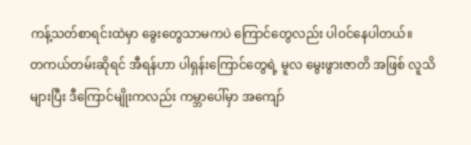ကန့်သတ်စာရင်းထဲမှာ ခွေးတွေသာမကပဲ ကြောင်တွေလည်း ပါဝင်နေပါတယ်။
တကယ်တမ်းဆိုရင် အီရန်ဟာ ပါရှန်းကြောင်တွေရဲ့ မူလ မွေးဖွားဇာတိ အဖြစ် လူသိများပြီး ဒီကြောင်မျိုးကလည်း ကမ္ဘာပေါ်မှာ အကျော်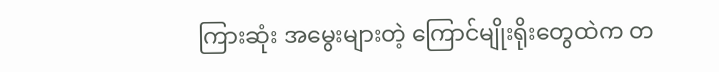ကြားဆုံး အမွေးများတဲ့ ကြောင်မျိုးရိုးတွေထဲက တ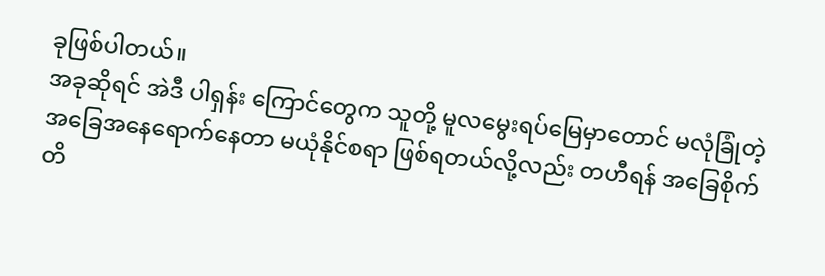ခုဖြစ်ပါတယ်။
အခုဆိုရင် အဲဒီ ပါရှန်း ကြောင်တွေက သူတို့ မူလမွေးရပ်မြေမှာတောင် မလုံခြုံတဲ့ အခြေအနေရောက်နေတာ မယုံနိုင်စရာ ဖြစ်ရတယ်လို့လည်း တဟီရန် အခြေစိုက် တိ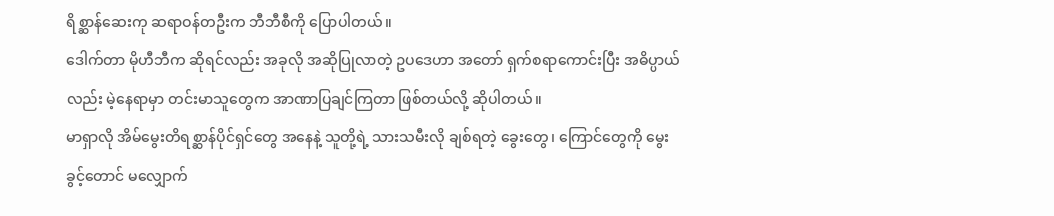ရိစ္ဆာန်ဆေးကု ဆရာဝန်တဦးက ဘီဘီစီကို ပြောပါတယ်။
ဒေါက်တာ မိုဟီဘီက ဆိုရင်လည်း အခုလို အဆိုပြုလာတဲ့ ဥပဒေဟာ အတော် ရှက်စရာကောင်းပြီး အဓိပ္ပာယ်လည်း မဲ့နေရာမှာ တင်းမာသူတွေက အာဏာပြချင်ကြတာ ဖြစ်တယ်လို့ ဆိုပါတယ်။
မာရှာလို အိမ်မွေးတိရစ္ဆာန်ပိုင်ရှင်တွေ အနေနဲ့ သူတို့ရဲ့ သားသမီးလို ချစ်ရတဲ့ ခွေးတွေ၊ ကြောင်တွေကို မွေးခွင့်တောင် မလျှောက်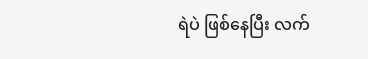ရဲပဲ ဖြစ်နေပြီး လက်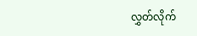လွှတ်လိုက်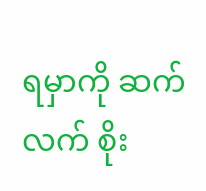ရမှာကို ဆက်လက် စိုး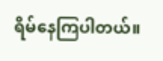ရိမ်နေကြပါတယ်။